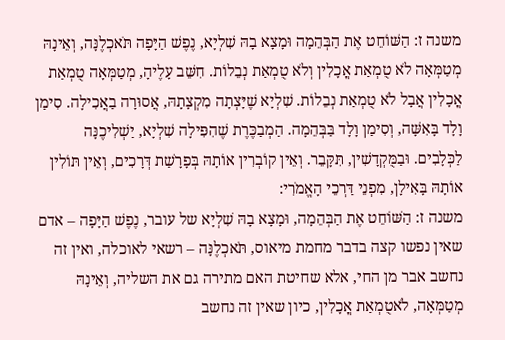משנה ז: הַשּׁוֹחֵט אֶת הַבְּהֵמָה וּמָצָא בָהּ שִׁלְיָא, נֶפֶשׁ הַיָּפָה תֹּאכְלֶנָּה, וְאֵינָהּ מְטַמְּאָה לֹא טֻמְאַת אֳכָלִין וְלֹא טֻמְאַת נְבֵלוֹת. חִשֵּׁב עָלֶיהָ, מְטַמְּאָה טֻמְאַת אֳכָלִין אֲבָל לֹא טֻמְאַת נְבֵלוֹת. שִׁלְיָא שֶׁיָּצְתָה מִקְצָתָהּ, אֲסוּרָה בַאֲכִילָה. סִימַן וָלָד בָּאִשָּׁה, וְסִימַן וָלָד בַּבְּהֵמָה. הַמְבַכֶּרֶת שֶׁהִפִּילָה שִׁלְיָא, יַשְׁלִיכֶנָּה לַכְּלָבִים. וּבַמֻּקְדָשִׁין, תִּקָּבֵר. וְאֵין קוֹבְרִין אוֹתָהּ בְּפָרָשַׁת דְּרָכִים, וְאֵין תּוֹלִין אוֹתָהּ בָּאִילָן, מִפְנֵי דַּרְכֵי הָאֱמֹרִי:
משנה ז: הַשּׁוֹחֵט אֶת הַבְּהֵמָה, וּמָצָא בָהּ שִׁלְיָא של עובר, נֶפֶשׁ הַיָּפָה – אדם שאין נפשו קצה בדבר מחמת מיאוס, תֹּאכְלֶנָּה – רשאי לאוכלה, ואין זה נחשב אבר מן החי, אלא שחיטת האם מתירה גם את השליה, וְאֵינָהּ מְטַמְּאָה, לֹאטֻמְאַת אֳכָלִין, כיון שאין זה נחשב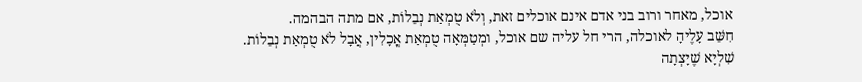אוכל, מאחר ורוב בני אדם אינם אוכלים זאת, וְלֹא טֻמְאַת נְבֵלוֹת, אם מתה הבהמה.
חִשֵּׁב עָלֶיהָ לאוכלה, הרי חל עליה שם אוכל, ומְטַמְּאָה טֻמְאַת אֳכָלִין, אֲבָל לֹא טֻמְאַת נְבֵלוֹת.
שִׁלְיָא שֶׁיָּצְתָה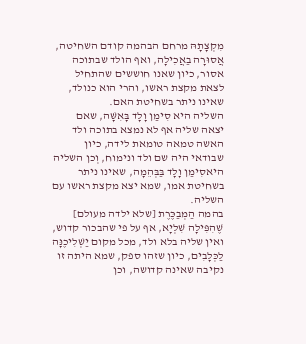מִקְצָתָהּ מרחם הבהמה קודם השחיטה, אֲסוּרָה בַאֲכִילָה, ואף הולד שבתוכה אסור, כיון שאנו חוששים שהתחיל לצאת מקצת ראשו, והרי הוא כנולד, שאינו ניתר בשחיטת האם.
השליה היא סִימַן וָלָד בָּאִשָּׁה, שאם יצאה שליה אף לא נמצא בתוכה ולד האשה טמאה טומאת לידה, כיון שבודאי היה שם ולד ונימוח, וְכן השליה היאסִימַן וָלָד בַּבְּהֵמָה, שאינו ניתר בשחיטת אמו, שמא יצא מקצת ראשו עם השליה.
בהמה הַמְבַכֶּרֶת [שלא ילדה מעולם] שֶׁהִפִּילָה שִׁלְיָא, אף על פי שהבכור קדוש, ואין שליה בלא ולד, מכל מקום יַשְׁלִיכֶנָּה לַכְּלָבִים, כיון שזהו ספק, שמא היתה זו נקיבה שאינה קדושה, וכן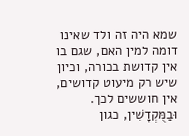שמא היה זה ולד שאינו דומה למין האם, שגם בו אין קדושת בכורה, וכיון שיש רק מיעוט קדושים, אין חוששים לכך. וּבַמֻּקְדָשִׁין, כגון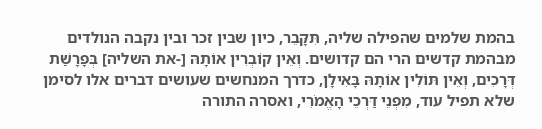בהמת שלמים שהפילה שליה, תִּקָּבֵר, כיון שבין זכר ובין נקבה הנולדים מבהמת קדשים הרי הם קדושים. וְאֵין קוֹבְרִין אוֹתָהּ [-את השליה] בְּפָרָשַׁת דְּרָכִים, וְאֵין תּוֹלִין אוֹתָהּ בָּאִילָן, כדרך המנחשים שעושים דברים אלו לסימן שלא תפיל עוד, מִפְנֵי דַּרְכֵי הָאֱמֹרִי, ואסרה התורה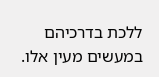ללכת בדרכיהם במעשים מעין אלו.